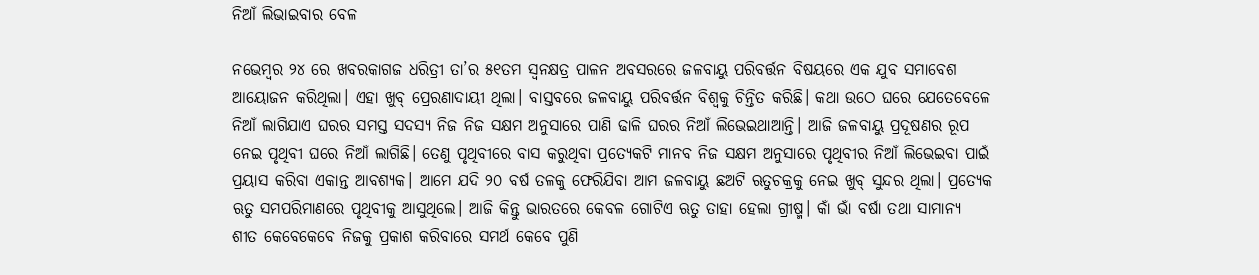ନିଆଁ ଲିଭାଇବାର ବେଳ

ନଭେମ୍ବର ୨୪ ରେ ଖବରକାଗଜ ଧରିତ୍ରୀ ତା’ର ୫୧ତମ ସ୍ବନକ୍ଷତ୍ର ପାଳନ ଅବସରରେ ଜଳବାୟୁ ପରିବର୍ତ୍ତନ ବିଷୟରେ ଏକ ଯୁବ ସମାବେଶ ଆୟୋଜନ କରିଥିଲା। ଏହା ଖୁବ୍‌ ପ୍ରେରଣାଦାୟୀ ଥିଲା। ବାସ୍ତବରେ ଜଳବାୟୁ ପରିବର୍ତ୍ତନ ବିଶ୍ୱକୁ ଚିନ୍ତିତ କରିଛି। କଥା ଉଠେ ଘରେ ଯେତେବେଳେ ନିଆଁ ଲାଗିଯାଏ ଘରର ସମସ୍ତ ସଦସ୍ୟ ନିଜ ନିଜ ସକ୍ଷମ ଅନୁସାରେ ପାଣି ଢାଳି ଘରର ନିଆଁ ଲିଭେଇଥାଆନ୍ତି। ଆଜି ଜଳବାୟୁ ପ୍ରଦୂଷଣର ରୂପ ନେଇ ପୃଥିବୀ ଘରେ ନିଆଁ ଲାଗିଛି। ତେଣୁ ପୃଥିବୀରେ ବାସ କରୁଥିବା ପ୍ରତ୍ୟେକଟି ମାନବ ନିଜ ସକ୍ଷମ ଅନୁସାରେ ପୃଥିବୀର ନିଆଁ ଲିଭେଇବା ପାଇଁ ପ୍ରୟାସ କରିବା ଏକାନ୍ତ ଆବଶ୍ୟକ। ଆମେ ଯଦି ୨୦ ବର୍ଷ ତଳକୁ ଫେରିଯିବା ଆମ ଜଳବାୟୁ ଛଅଟି ଋତୁଚକ୍ରକୁ ନେଇ ଖୁବ୍‌ ସୁନ୍ଦର ଥିଲା। ପ୍ରତ୍ୟେକ ଋତୁ ସମପରିମାଣରେ ପୃଥିବୀକୁ ଆସୁଥିଲେ। ଆଜି କିନ୍ତୁ ଭାରତରେ କେବଳ ଗୋଟିଏ ଋତୁ ତାହା ହେଲା ଗ୍ରୀଷ୍ମ। କାଁ ଭାଁ ବର୍ଷା ତଥା ସାମାନ୍ୟ ଶୀତ କେବେକେବେ ନିଜକୁ ପ୍ରକାଶ କରିବାରେ ସମର୍ଥ କେବେ ପୁଣି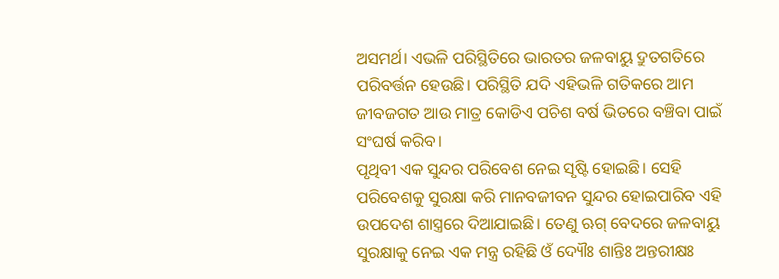ଅସମର୍ଥ। ଏଭଳି ପରିସ୍ଥିତିରେ ଭାରତର ଜଳବାୟୁ ଦ୍ରୁତଗତିରେ ପରିବର୍ତ୍ତନ ହେଉଛି। ପରିସ୍ଥିତି ଯଦି ଏହିଭଳି ଗତିକରେ ଆମ ଜୀବଜଗତ ଆଉ ମାତ୍ର କୋଡିଏ ପଚିଶ ବର୍ଷ ଭିତରେ ବଞ୍ଚିବା ପାଇଁ ସଂଘର୍ଷ କରିବ।
ପୃଥିବୀ ଏକ ସୁନ୍ଦର ପରିବେଶ ନେଇ ସୃଷ୍ଟି ହୋଇଛି। ସେହି ପରିବେଶକୁ ସୁରକ୍ଷା କରି ମାନବଜୀବନ ସୁନ୍ଦର ହୋଇପାରିବ ଏହି ଉପଦେଶ ଶାସ୍ତ୍ରରେ ଦିଆଯାଇଛି। ତେଣୁ ଋଗ୍‌ ବେଦରେ ଜଳବାୟୁ ସୁରକ୍ଷାକୁ ନେଇ ଏକ ମନ୍ତ୍ର ରହିଛି ଓଁ ଦ୍ୟୌଃ ଶାନ୍ତିଃ ଅନ୍ତରୀକ୍ଷଃ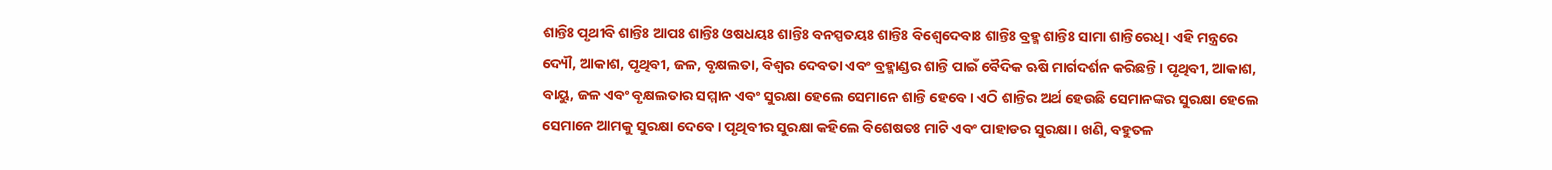ଶାନ୍ତିଃ ପୃଥୀବି ଶାନ୍ତିଃ ଆପଃ ଶାନ୍ତିଃ ଓଷଧୟଃ ଶାନ୍ତିଃ ବନସ୍ପତୟଃ ଶାନ୍ତିଃ ବିଶ୍ୱେଦେବାଃ ଶାନ୍ତିଃ ବ୍ରହ୍ମ ଶାନ୍ତିଃ ସାମା ଶାନ୍ତିରେଧି। ଏହି ମନ୍ତ୍ରରେ ଦ୍ୟୌ, ଆକାଶ, ପୃଥିବୀ, ଜଳ, ବୃକ୍ଷଲତା, ବିଶ୍ୱର ଦେବତା ଏବଂ ବ୍ରହ୍ମାଣ୍ଡର ଶାନ୍ତି ପାଇଁ ବୈଦିକ ଋଷି ମାର୍ଗଦର୍ଶନ କରିଛନ୍ତି। ପୃଥିବୀ, ଆକାଶ, ବାୟୁ, ଜଳ ଏବଂ ବୃକ୍ଷଲତାର ସମ୍ମାନ ଏବଂ ସୁରକ୍ଷା ହେଲେ ସେମାନେ ଶାନ୍ତି ହେବେ। ଏଠି ଶାନ୍ତିର ଅର୍ଥ ହେଉଛି ସେମାନଙ୍କର ସୁରକ୍ଷା ହେଲେ ସେମାନେ ଆମକୁ ସୁରକ୍ଷା ଦେବେ। ପୃଥିବୀର ସୁରକ୍ଷା କହିଲେ ବିଶେଷତଃ ମାଟି ଏବଂ ପାହାଡର ସୁରକ୍ଷା। ଖଣି, ବହୁତଳ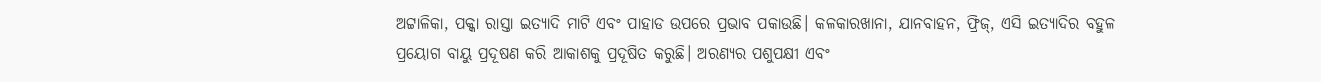ଅଟ୍ଟାଳିକା, ପକ୍କା ରାସ୍ତା ଇତ୍ୟାଦି ମାଟି ଏବଂ ପାହାଡ ଉପରେ ପ୍ରଭାବ ପକାଉଛି। କଳକାରଖାନା, ଯାନବାହନ, ଫ୍ରିଜ୍‌, ଏସି ଇତ୍ୟାଦିର ବହୁଳ ପ୍ରୟୋଗ ବାୟୁ ପ୍ରଦୂଷଣ କରି ଆକାଶକୁ ପ୍ରଦୂଷିତ କରୁଛି। ଅରଣ୍ୟର ପଶୁପକ୍ଷୀ ଏବଂ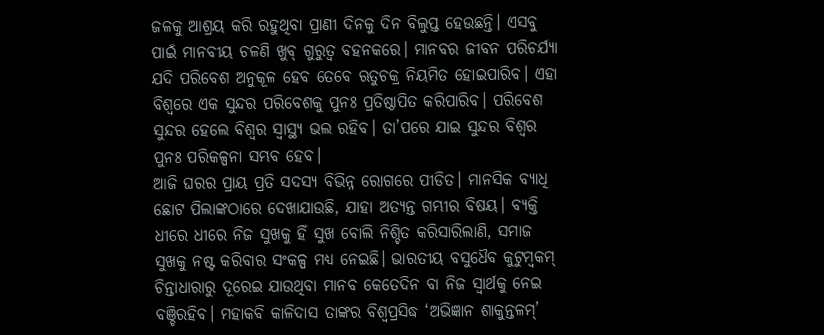ଜଳକୁ ଆଶ୍ରୟ କରି ରହୁଥିବା ପ୍ରାଣୀ ଦିନକୁ ଦିନ ବିଲୁପ୍ତ ହେଉଛନ୍ତି। ଏସବୁ ପାଇଁ ମାନବୀୟ ଚଳଣି ଖୁବ୍‌ ଗୁରୁତ୍ୱ ବହନକରେ। ମାନବର ଜୀବନ ପରିଚର୍ଯ୍ୟା ଯଦି ପରିବେଶ ଅନୁକୂଳ ହେବ ତେବେ ଋତୁଚକ୍ର ନିୟମିତ ହୋଇପାରିବ। ଏହା ବିଶ୍ୱରେ ଏକ ସୁନ୍ଦର ପରିବେଶକୁ ପୁନଃ ପ୍ରତିଷ୍ଠାପିତ କରିପାରିବ। ପରିବେଶ ସୁନ୍ଦର ହେଲେ ବିଶ୍ୱର ସ୍ବାସ୍ଥ୍ୟ ଭଲ ରହିବ। ତା’ପରେ ଯାଇ ସୁନ୍ଦର ବିଶ୍ୱର ପୁନଃ ପରିକଳ୍ପନା ସମ୍ଭବ ହେବ।
ଆଜି ଘରର ପ୍ରାୟ ପ୍ରତି ସଦସ୍ୟ ବିଭିନ୍ନ ରୋଗରେ ପୀଡିତ। ମାନସିକ ବ୍ୟାଧି ଛୋଟ ପିଲାଙ୍କଠାରେ ଦେଖାଯାଉଛି, ଯାହା ଅତ୍ୟନ୍ତ ଗମ୍ଭୀର ବିଷୟ। ବ୍ୟକ୍ତି ଧୀରେ ଧୀରେ ନିଜ ସୁଖକୁ ହିଁ ସୁଖ ବୋଲି ନିଶ୍ଚିତ କରିସାରିଲାଣି, ସମାଜ ସୁଖକୁ ନଷ୍ଟ କରିବାର ସଂକଳ୍ପ ମଧ୍ୟ ନେଇଛି। ଭାରତୀୟ ବସୁଧୈବ କୁଟୁମ୍ବକମ୍‌ ଚିନ୍ତାଧାରାରୁ ଦୂରେଇ ଯାଉଥିବା ମାନବ କେତେଦିନ ବା ନିଜ ସ୍ବାର୍ଥକୁ ନେଇ ବଞ୍ଚିରହିବ। ମହାକବି କାଳିଦାସ ତାଙ୍କର ବିଶ୍ୱପ୍ରସିଦ୍ଧ ‘ଅଭିଜ୍ଞାନ ଶାକୁନ୍ତଳମ୍‌’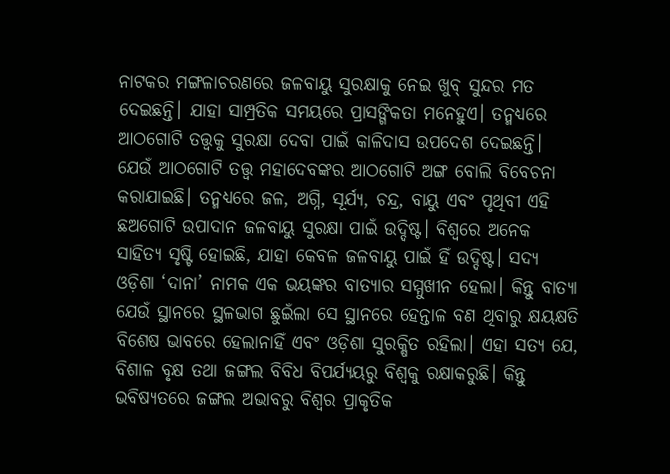ନାଟକର ମଙ୍ଗଳାଚରଣରେ ଜଳବାୟୁ ସୁରକ୍ଷାକୁ ନେଇ ଖୁବ୍‌ ସୁନ୍ଦର ମତ ଦେଇଛନ୍ତି। ଯାହା ସାମ୍ପ୍ରତିକ ସମୟରେ ପ୍ରାସଙ୍ଗିକତା ମନେହୁଏ। ତନ୍ମଧ୍ୟରେ ଆଠଗୋଟି ତତ୍ତ୍ୱକୁ ସୁରକ୍ଷା ଦେବା ପାଇଁ କାଳିଦାସ ଉପଦେଶ ଦେଇଛନ୍ତି। ଯେଉଁ ଆଠଗୋଟି ତତ୍ତ୍ୱ ମହାଦେବଙ୍କର ଆଠଗୋଟି ଅଙ୍ଗ ବୋଲି ବିବେଚନା କରାଯାଇଛି। ତନ୍ମଧ୍ୟରେ ଜଳ, ଅଗ୍ନି, ସୂର୍ଯ୍ୟ, ଚନ୍ଦ୍ର, ବାୟୁ ଏବଂ ପୃଥିବୀ ଏହି ଛଅଗୋଟି ଉପାଦାନ ଜଳବାୟୁ ସୁରକ୍ଷା ପାଇଁ ଉଦ୍ଦିଷ୍ଟ। ବିଶ୍ୱରେ ଅନେକ ସାହିତ୍ୟ ସୃଷ୍ଟି ହୋଇଛି, ଯାହା କେବଳ ଜଳବାୟୁ ପାଇଁ ହିଁ ଉଦ୍ଦିଷ୍ଟ। ସଦ୍ୟ ଓଡ଼ିଶା ‘ଦାନା’ ନାମକ ଏକ ଭୟଙ୍କର ବାତ୍ୟାର ସମ୍ମୁଖୀନ ହେଲା। କିନ୍ତୁ ବାତ୍ୟା ଯେଉଁ ସ୍ଥାନରେ ସ୍ଥଳଭାଗ ଛୁଇଁଲା ସେ ସ୍ଥାନରେ ହେନ୍ତାଳ ବଣ ଥିବାରୁ କ୍ଷୟକ୍ଷତି ବିଶେଷ ଭାବରେ ହେଲାନାହିଁ ଏବଂ ଓଡ଼ିଶା ସୁରକ୍ଷିତ ରହିଲା। ଏହା ସତ୍ୟ ଯେ, ବିଶାଳ ବୃକ୍ଷ ତଥା ଜଙ୍ଗଲ ବିବିଧ ବିପର୍ଯ୍ୟୟରୁ ବିଶ୍ୱକୁ ରକ୍ଷାକରୁଛି। କିନ୍ତୁ ଭବିଷ୍ୟତରେ ଜଙ୍ଗଲ ଅଭାବରୁ ବିଶ୍ୱର ପ୍ରାକୃତିକ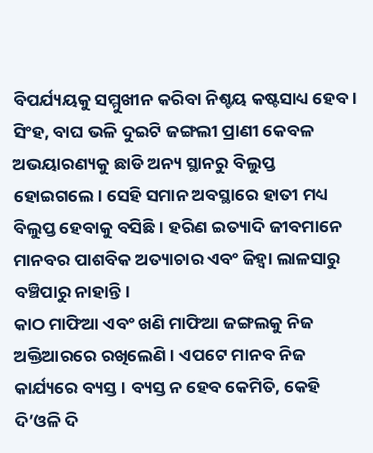ବିପର୍ଯ୍ୟୟକୁ ସମ୍ମୁଖୀନ କରିବା ନିଶ୍ଚୟ କଷ୍ଟସାଧ୍ୟ ହେବ। ସିଂହ, ବାଘ ଭଳି ଦୁଇଟି ଜଙ୍ଗଲୀ ପ୍ରାଣୀ କେବଳ ଅଭୟାରଣ୍ୟକୁ ଛାଡି ଅନ୍ୟ ସ୍ଥାନରୁ ବିଲୁପ୍ତ ହୋଇଗଲେ। ସେହି ସମାନ ଅବସ୍ଥାରେ ହାତୀ ମଧ୍ୟ ବିଲୁପ୍ତ ହେବାକୁ ବସିଛି। ହରିଣ ଇତ୍ୟାଦି ଜୀବମାନେ ମାନବର ପାଶବିକ ଅତ୍ୟାଚାର ଏବଂ ଜିହ୍ବା ଲାଳସାରୁ ବଞ୍ଚିପାରୁ ନାହାନ୍ତି।
କାଠ ମାଫିଆ ଏବଂ ଖଣି ମାଫିଆ ଜଙ୍ଗଲକୁ ନିଜ ଅକ୍ତିଆରରେ ରଖିଲେଣି। ଏପଟେ ମାନବ ନିଜ କାର୍ଯ୍ୟରେ ବ୍ୟସ୍ତ। ବ୍ୟସ୍ତ ନ ହେବ କେମିତି, କେହି ଦି’ଓଳି ଦି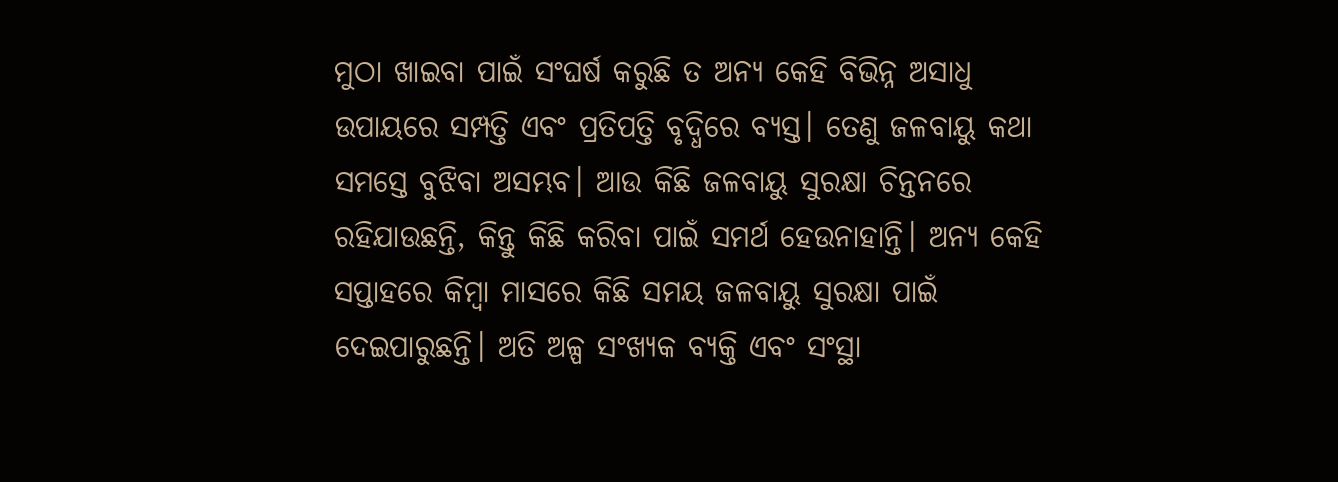ମୁଠା ଖାଇବା ପାଇଁ ସଂଘର୍ଷ କରୁଛି ତ ଅନ୍ୟ କେହି ବିଭିନ୍ନ ଅସାଧୁ ଉପାୟରେ ସମ୍ପତ୍ତି ଏବଂ ପ୍ରତିପତ୍ତି ବୃଦ୍ଧିରେ ବ୍ୟସ୍ତ। ତେଣୁ ଜଳବାୟୁ କଥା ସମସ୍ତେ ବୁଝିବା ଅସମ୍ଭବ। ଆଉ କିଛି ଜଳବାୟୁ ସୁରକ୍ଷା ଚିନ୍ତନରେ ରହିଯାଉଛନ୍ତି, କିନ୍ତୁ କିଛି କରିବା ପାଇଁ ସମର୍ଥ ହେଉନାହାନ୍ତି। ଅନ୍ୟ କେହି ସପ୍ତାହରେ କିମ୍ବା ମାସରେ କିଛି ସମୟ ଜଳବାୟୁ ସୁରକ୍ଷା ପାଇଁ ଦେଇପାରୁଛନ୍ତି। ଅତି ଅଳ୍ପ ସଂଖ୍ୟକ ବ୍ୟକ୍ତି ଏବଂ ସଂସ୍ଥା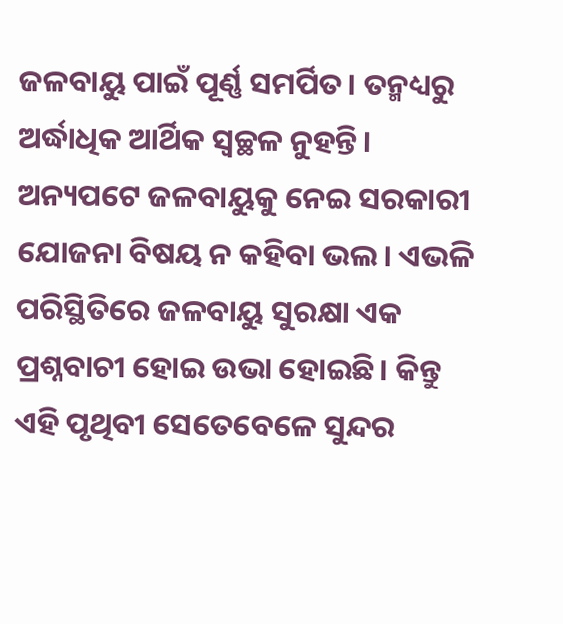ଜଳବାୟୁ ପାଇଁ ପୂର୍ଣ୍ଣ ସମର୍ପିତ। ତନ୍ମଧ୍ୟରୁ ଅର୍ଦ୍ଧାଧିକ ଆର୍ଥିକ ସ୍ବଚ୍ଛଳ ନୁହନ୍ତି। ଅନ୍ୟପଟେ ଜଳବାୟୁକୁ ନେଇ ସରକାରୀ ଯୋଜନା ବିଷୟ ନ କହିବା ଭଲ। ଏଭଳି ପରିସ୍ଥିତିରେ ଜଳବାୟୁ ସୁରକ୍ଷା ଏକ ପ୍ରଶ୍ନବାଚୀ ହୋଇ ଉଭା ହୋଇଛି। କିନ୍ତୁ ଏହି ପୃଥିବୀ ସେତେବେଳେ ସୁନ୍ଦର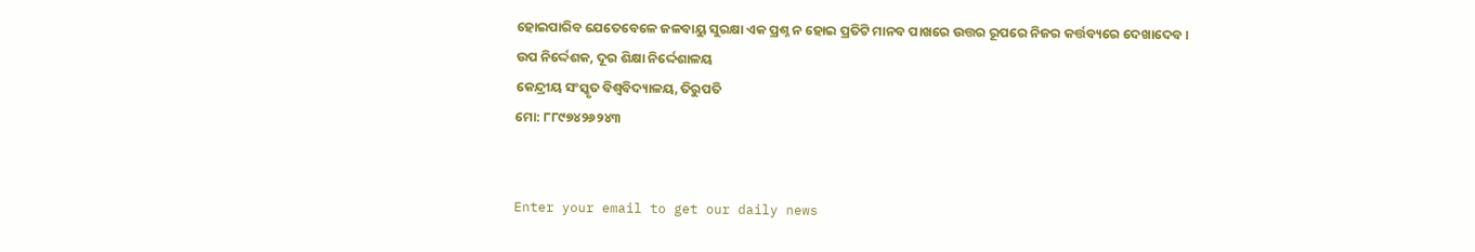ହୋଇପାରିବ ଯେତେବେଳେ ଜଳବାୟୁ ସୁରକ୍ଷା ଏକ ପ୍ରଶ୍ନ ନ ହୋଇ ପ୍ରତିଟି ମାନବ ପାଖରେ ଉତ୍ତର ରୂପରେ ନିଜର କର୍ତ୍ତବ୍ୟରେ ଦେଖାଦେବ।
ଉପ ନିର୍ଦ୍ଦେଶକ, ଦୂର ଶିକ୍ଷା ନିର୍ଦ୍ଦେଶାଳୟ
କେନ୍ଦ୍ରୀୟ ସଂସ୍କୃତ ବିଶ୍ୱବିଦ୍ୟାଳୟ, ତିରୁପତି
ମୋ: ୮୮୯୭୪୨୬୨୪୩


Enter your email to get our daily news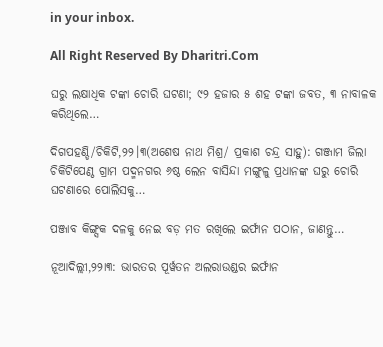in your inbox.

All Right Reserved By Dharitri.Com

ଘରୁ ଲକ୍ଷାଧିକ ଟଙ୍କା ଚୋରି ଘଟଣା; ୯୨ ହଜାର ୫ ଶହ ଟଙ୍କା ଜବତ, ୩ ନାବାଳକ କରିଥିଲେ…

ଦିଗପହଣ୍ଡି/ଚିକିଟି,୨୨।୩(ଅଶେଷ ନାଥ ମିଶ୍ର/ ପ୍ରକାଶ ଚନ୍ଦ୍ର ସାହୁ): ଗଞ୍ଜାମ ଜିଲା ଚିକିଟିପେଣ୍ଠ ଗ୍ରାମ ପଦ୍ମନଗର ୬ଷ୍ଠ ଲେନ ବାସିନ୍ଦା ମଙ୍ଗୁଳୁ ପ୍ରଧାନଙ୍କ ଘରୁ ଚୋରି ଘଟଣାରେ ପୋଲିସକୁ…

ପଞ୍ଜାବ କିଙ୍ଗ୍ସକ ଦଳକୁ ନେଇ ବଡ଼ ମତ ରଖିଲେ ଇର୍ଫାନ ପଠାନ, ଜାଣନ୍ତୁ…

ନୂଆଦିଲ୍ଲୀ,୨୨ା୩: ଭାରତର ପୂର୍ୱତନ ଅଲରାଉଣ୍ଡର ଇର୍ଫାନ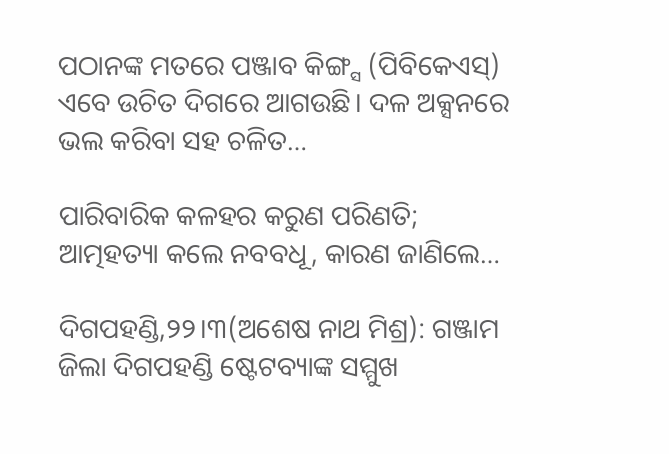ପଠାନଙ୍କ ମତରେ ପଞ୍ଜାବ କିଙ୍ଗ୍ସ (ପିବିକେଏସ୍‌) ଏବେ ଉଚିତ ଦିଗରେ ଆଗଉଛି। ଦଳ ଅକ୍ସନରେ ଭଲ କରିବା ସହ ଚଳିତ…

ପାରିବାରିକ କଳହର କରୁଣ ପରିଣତି; ଆତ୍ମହତ୍ୟା କଲେ ନବବଧୂ, କାରଣ ଜାଣିଲେ…

ଦିଗପହଣ୍ଡି,୨୨।୩(ଅଶେଷ ନାଥ ମିଶ୍ର): ଗଞ୍ଜାମ ଜିଲା ଦିଗପହଣ୍ଡି ଷ୍ଟେଟବ୍ୟାଙ୍କ ସମ୍ମୁଖ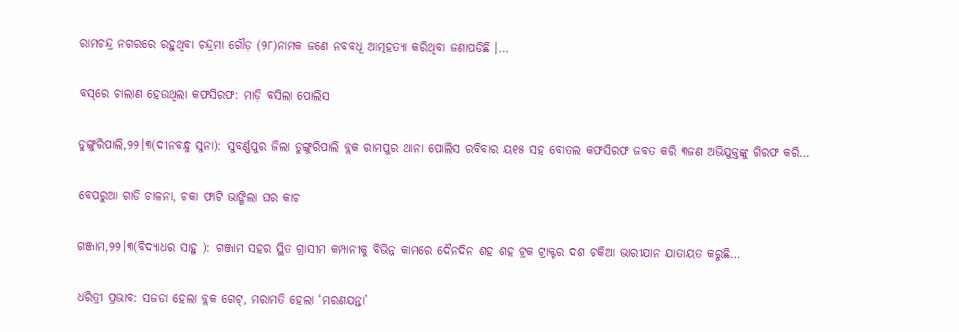ରାମଚନ୍ଦ୍ର ନଗରରେ ରହୁଥିବା ଚନ୍ଦ୍ରମା ଗୌଡ଼ (୨୮)ନାମକ ଜଣେ ନବବଧୂ ଆତ୍ମହତ୍ୟା କରିଥିବା ଜଣାପଡିଛି ।…

ବସ୍‌ରେ ଚାଲାଣ ହେଉଥିଲା କଫସିରଫ: ମାଡ଼ି ବସିଲା ପୋଲିସ

ଡୁଙ୍ଗୁରିପାଲି,୨୨।୩(ଦୀନବନ୍ଧୁ ସୁନା): ସୁବର୍ଣ୍ଣପୁର ଜିଲା ଡୁଙ୍ଗୁରିପାଲି ବ୍ଲକ ରାମପୁର ଥାନା ପୋଲିସ ରବିବାର ୟ୧୫ ସହ ବୋତଲ କଫସିରଫ ଜବତ କରି ୩ଜଣ ଅଭିଯୁକ୍ତଙ୍କୁ ଗିରଫ କରି…

ବେପରୁଆ ଗାଡି ଚାଳନା, ଚକା ଫାଟି ଭାଙ୍ଗିଲା ଘର କାଚ

ଗଞ୍ଜାମ,୨୨।୩(ବିଦ୍ୟାଧର ସାହୁ ): ଗଞ୍ଜାମ ସହର ସ୍ଥିତ ଗ୍ରାସୀମ କମ୍ପାନୀକୁ ବିଭିନ୍ନ କାମରେ ଦୈନଦିନ ଶହ ଶହ ଟ୍ରକ ଟ୍ରାକ୍ଟର ଦଶ ଚକିଆ ଭାରୀଯାନ ଯାତାୟତ କରୁଛି…

ଧରିତ୍ରୀ ପ୍ରଭାବ: ସଜଡା ହେଲା ବ୍ଲକ ଗେଟ୍‌, ମରାମତି ହେଲା ‘ମରଣଯନ୍ତା’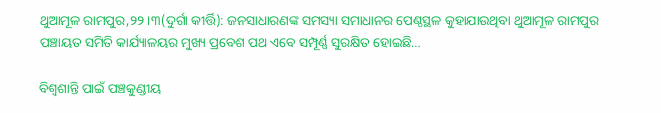ଥୁଆମୂଳ ରାମପୁର,୨୨।୩(ଦୁର୍ଗା କୀର୍ତ୍ତି): ଜନସାଧାରଣଙ୍କ ସମସ୍ୟା ସମାଧାନର ପେଣ୍ଠସ୍ଥଳ କୁହାଯାଉଥିବା ଥୁଆମୂଳ ରାମପୁର ପଞ୍ଚାୟତ ସମିତି କାର୍ଯ୍ୟାଳୟର ମୁଖ୍ୟ ପ୍ରବେଶ ପଥ ଏବେ ସମ୍ପୂର୍ଣ୍ଣ ସୁରକ୍ଷିତ ହୋଇଛି…

ବିଶ୍ୱଶାନ୍ତି ପାଇଁ ପଞ୍ଚକୁଣ୍ଡୀୟ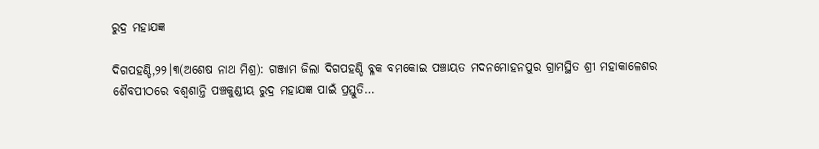ରୁଦ୍ର ମହାଯଜ୍ଞ

ଦିଗପହଣ୍ଡି,୨୨।୩(ଅଶେଷ ନାଥ ମିଶ୍ର): ଗଞ୍ଜାମ ଜିଲା ଦିଗପହଣ୍ଡି ବ୍ଳକ ବମକୋଇ ପଞ୍ଚାୟତ ମଦନମୋହନପୁର ଗ୍ରାମସ୍ଥିତ ଶ୍ରୀ ମହାକାଳେଶର ଶୈବପୀଠରେ ବଶ୍ୱଶାନ୍ତି ପଞ୍ଚକୁଣ୍ଡୀୟ ରୁଦ୍ର ମହାଯଜ୍ଞ ପାଇଁ ପ୍ରସ୍ତୁତି…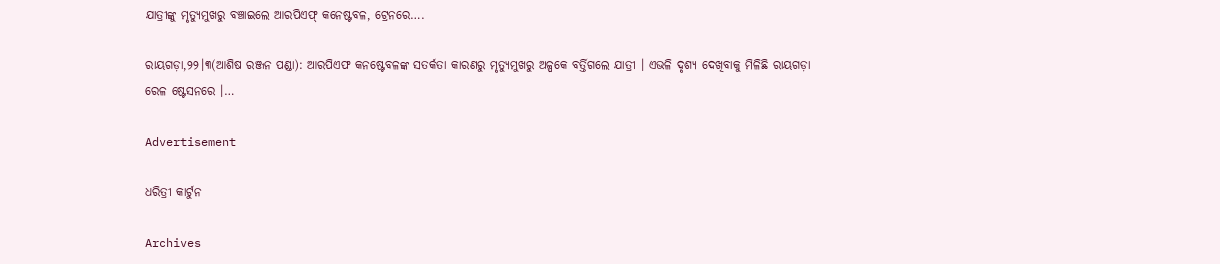ଯାତ୍ରୀଙ୍କୁ ମୃତ୍ୟୁମୁଖରୁ ବଞ୍ଚାଇଲେ ଆରପିଏଫ୍ କନେଷ୍ଟବଳ, ଟ୍ରେନରେ….

ରାୟଗଡ଼ା,୨୨।୩(ଆଶିଷ ରଞ୍ଜନ ପଣ୍ଡା): ଆରପିଏଫ କନଷ୍ଟେବଳଙ୍କ ସତର୍କତା କାରଣରୁ ମୃତ୍ୟୁମୁଖରୁ ଅଳ୍ପକେ ବର୍ତ୍ତିଗଲେ ଯାତ୍ରୀ । ଏଭଳି ଦୃଶ୍ୟ ଦେଖିବାକୁ ମିଳିଛି ରାୟଗଡ଼ା ରେଳ ଷ୍ଟେସନରେ ।…

Advertisement

ଧରିତ୍ରୀ କାର୍ଟୁନ

Archives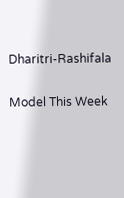Dharitri-Rashifala

Model This Week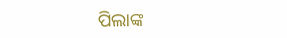ପିଲାଙ୍କ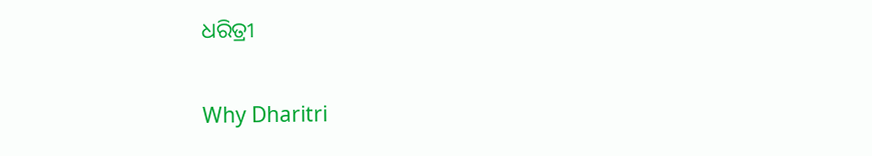ଧରିତ୍ରୀ

Why Dharitri